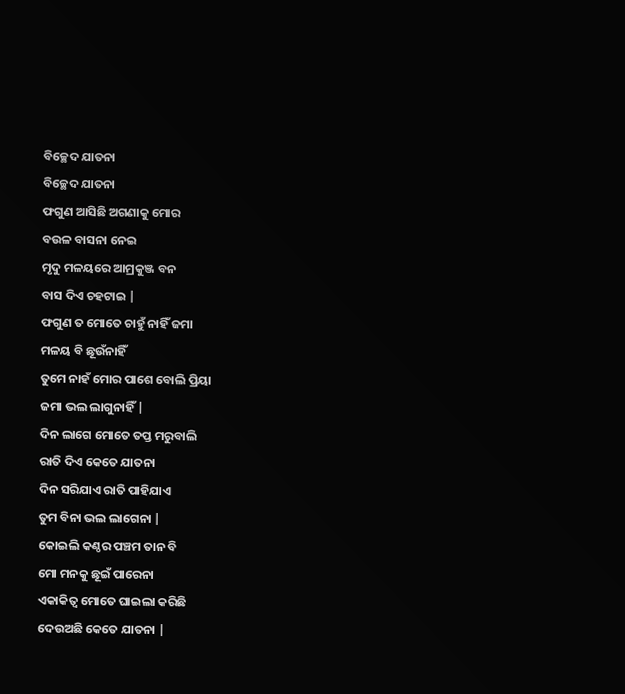ବିଚ୍ଛେଦ ଯାତନା
ବିଚ୍ଛେଦ ଯାତନା
ଫଗୁଣ ଆସିଛି ଅଗଣାକୁ ମୋର
ବଉଳ ବାସନା ନେଇ
ମୃଦୁ ମଳୟରେ ଆମ୍ରକୁଞ୍ଜ ବନ
ବାସ ଦିଏ ଚହଟାଇ |
ଫଗୁଣ ତ ମୋତେ ଚାହୁଁ ନାହିଁ ଜମା
ମଳୟ ବି ଛୂଉଁନାହିଁ
ତୁମେ ନାହଁ ମୋର ପାଶେ ବୋଲି ପ୍ରିୟା
ଜମା ଭଲ ଲାଗୁନାହିଁ |
ଦିନ ଲାଗେ ମୋତେ ତପ୍ତ ମରୁବାଲି
ରାତି ଦିଏ କେତେ ଯାତନା
ଦିନ ସରିଯାଏ ରାତି ପାହିଯାଏ
ତୁମ ବିନା ଭଲ ଲାଗେନା |
କୋଇଲି କଣ୍ଠର ପଞ୍ଚମ ତାନ ବି
ମୋ ମନକୁ ଛୂଇଁ ପାରେନା
ଏକାକିତ୍ୱ ମୋତେ ଘାଇଲା କରିଛି
ଦେଉଅଛି କେତେ ଯାତନା |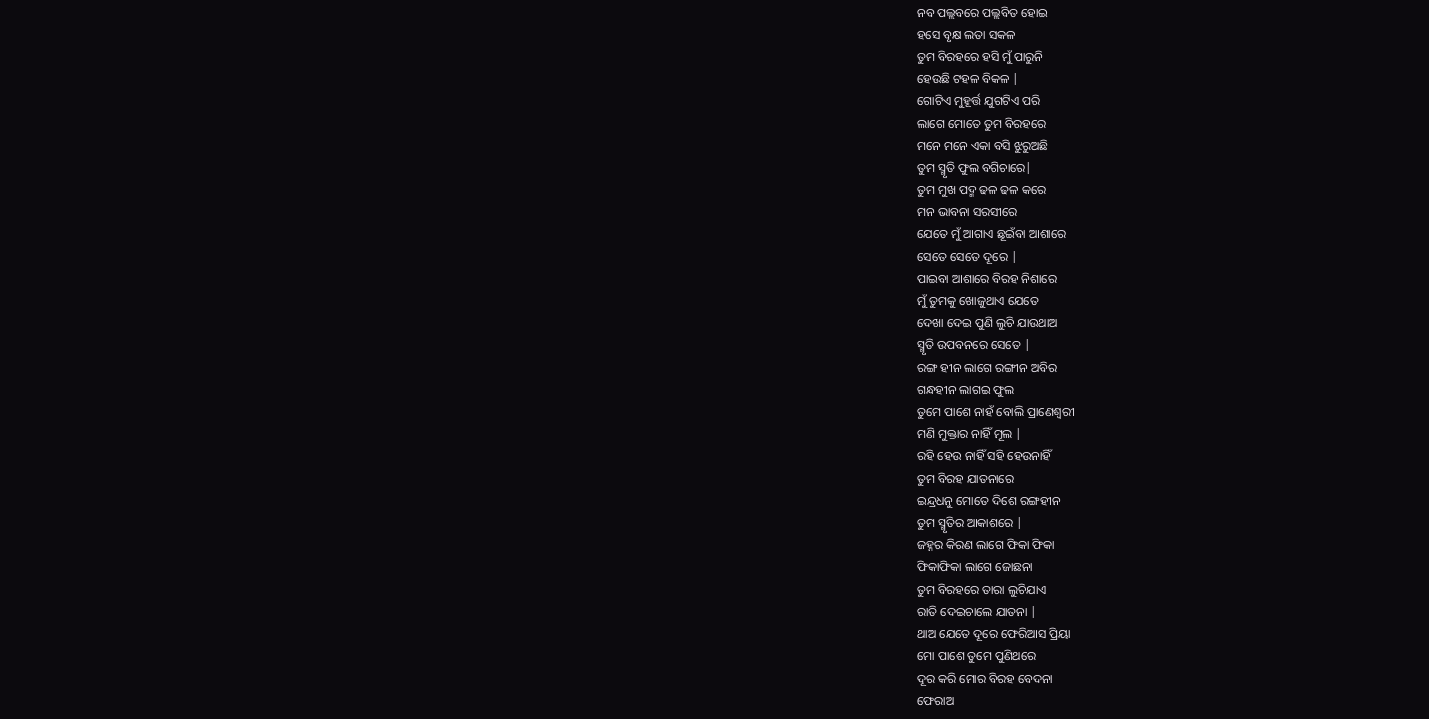ନବ ପଲ୍ଲବରେ ପଲ୍ଲବିତ ହୋଇ
ହସେ ବୃକ୍ଷ ଲତା ସକଳ
ତୁମ ବିରହରେ ହସି ମୁଁ ପାରୁନି
ହେଉଛି ଟହଳ ବିକଳ |
ଗୋଟିଏ ମୁହୂର୍ତ୍ତ ଯୁଗଟିଏ ପରି
ଲାଗେ ମୋତେ ତୁମ ବିରହରେ
ମନେ ମନେ ଏକା ବସି ଝୁରୁଅଛି
ତୁମ ସ୍ମୃତି ଫୁଲ ବଗିଚାରେ|
ତୁମ ମୁଖ ପଦ୍ମ ଢଳ ଢଳ କରେ
ମନ ଭାବନା ସରସୀରେ
ଯେତେ ମୁଁ ଆଗାଏ ଛୂଇଁବା ଆଶାରେ
ସେତେ ସେତେ ଦୂରେ |
ପାଇବା ଆଶାରେ ବିରହ ନିଶାରେ
ମୁଁ ତୁମକୁ ଖୋଜୁଥାଏ ଯେତେ
ଦେଖା ଦେଇ ପୁଣି ଲୁଚି ଯାଉଥାଅ
ସ୍ମୃତି ଉପବନରେ ସେତେ |
ରଙ୍ଗ ହୀନ ଲାଗେ ରଙ୍ଗୀନ ଅବିର
ଗନ୍ଧହୀନ ଲାଗଇ ଫୁଲ
ତୁମେ ପାଶେ ନାହଁ ବୋଲି ପ୍ରାଣେଶ୍ୱରୀ
ମଣି ମୁକ୍ତାର ନାହିଁ ମୂଲ |
ରହି ହେଉ ନାହିଁ ସହି ହେଉନାହିଁ
ତୁମ ବିରହ ଯାତନାରେ
ଇନ୍ଦ୍ରଧନୁ ମୋତେ ଦିଶେ ରଙ୍ଗହୀନ
ତୁମ ସ୍ମୃତିର ଆକାଶରେ |
ଜହ୍ନର କିରଣ ଲାଗେ ଫିକା ଫିକା
ଫିକାଫିକା ଲାଗେ ଜୋଛନା
ତୁମ ବିରହରେ ତାରା ଲୁଚିଯାଏ
ରାତି ଦେଇଚାଲେ ଯାତନା |
ଥାଅ ଯେତେ ଦୂରେ ଫେରିଆସ ପ୍ରିୟା
ମୋ ପାଶେ ତୁମେ ପୁଣିଥରେ
ଦୂର କରି ମୋର ବିରହ ବେଦନା
ଫେରାଅ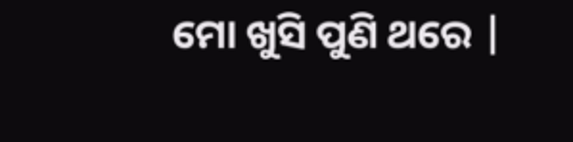ମୋ ଖୁସି ପୁଣି ଥରେ |